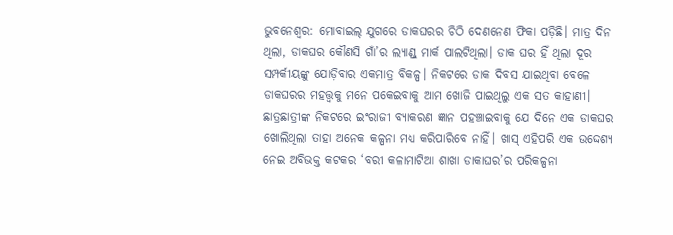ଭୁବନେଶ୍ବର: ମୋବାଇଲ୍ ଯୁଗରେ ଡାକଘରର ଚିଠି ଦେଣନେଣ ଫିକା ପଡ଼ିଛି। ମାତ୍ର ଦିନ ଥିଲା, ଡାକଘର କୌଣସି ଗାଁ’ର ଲ୍ୟାଣ୍ଡ୍ ମାର୍କ ପାଲଟିଥିଲା। ଡାକ ଘର ହିଁ ଥିଲା ଦୂର ସମ୍ପର୍କୀୟଙ୍କୁ ଯୋଡ଼ିବାର ଏକମାତ୍ର ବିକଳ୍ପ। ନିକଟରେ ଡାକ ଦିବସ ଯାଇଥିବା ବେଳେ ଡାକଘରର ମହତ୍ତ୍ବକୁ ମନେ ପକେଇବାକୁ ଆମ ଖୋଜି ପାଇଥିଲୁ ଏକ ସତ କାହାଣୀ। ଛାତ୍ରଛାତ୍ରୀଙ୍କ ନିକଟରେ ଇଂରାଜୀ ବ୍ୟାକରଣ ଜ୍ଞାନ ପହଞ୍ଚାଇବାକୁ ଯେ ଦିନେ ଏକ ଡାକଘର ଖୋଲିଥିଲା ତାହା ଅନେକ କଳ୍ପନା ମଧ୍ୟ କରିପାରିବେ ନାହିଁ। ଖାସ୍ ଏହିପରି ଏକ ଉଦ୍ଦେଶ୍ୟ ନେଇ ଅବିଭକ୍ତ କଟକର ‘ବରୀ କଳାମାଟିଆ ଶାଖା ଡାକାଘର’ର ପରିକଳ୍ପନା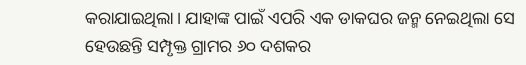କରାଯାଇଥିଲା। ଯାହାଙ୍କ ପାଇଁ ଏପରି ଏକ ଡାକଘର ଜନ୍ମ ନେଇଥିଲା ସେ ହେଉଛନ୍ତି ସମ୍ପୃକ୍ତ ଗ୍ରାମର ୬୦ ଦଶକର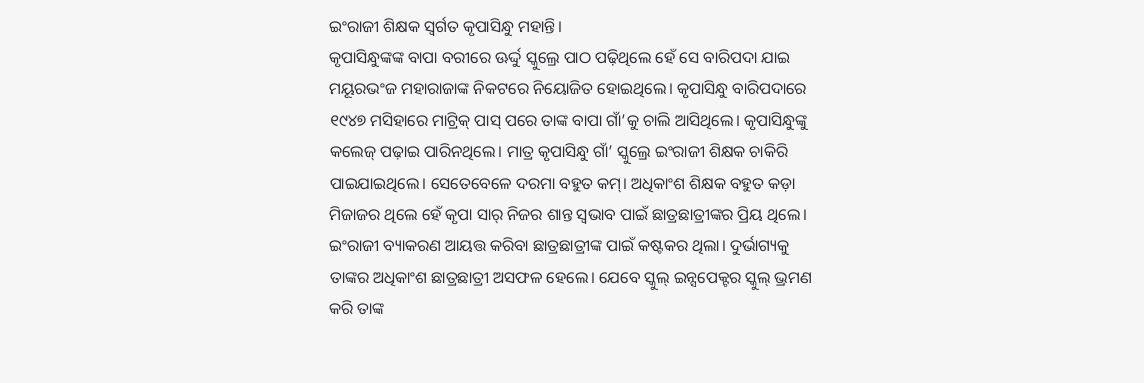ଇଂରାଜୀ ଶିକ୍ଷକ ସ୍ବର୍ଗତ କୃପାସିନ୍ଧୁ ମହାନ୍ତି।
କୃପାସିନ୍ଧୁଙ୍କଙ୍କ ବାପା ବରୀରେ ଊର୍ଦ୍ଦୁ ସ୍କୁଲ୍ରେ ପାଠ ପଢ଼ିଥିଲେ ହେଁ ସେ ବାରିପଦା ଯାଇ ମୟୂରଭଂଜ ମହାରାଜାଙ୍କ ନିକଟରେ ନିୟୋଜିତ ହୋଇଥିଲେ। କୃପାସିନ୍ଧୁ ବାରିପଦାରେ ୧୯୪୭ ମସିହାରେ ମାଟ୍ରିକ୍ ପାସ୍ ପରେ ତାଙ୍କ ବାପା ଗାଁ’କୁ ଚାଲି ଆସିଥିଲେ। କୃପାସିନ୍ଧୁଙ୍କୁ କଲେଜ୍ ପଢ଼ାଇ ପାରିନଥିଲେ। ମାତ୍ର କୃପାସିନ୍ଧୁ ଗାଁ’ ସ୍କୁଲ୍ରେ ଇଂରାଜୀ ଶିକ୍ଷକ ଚାକିରି ପାଇଯାଇଥିଲେ। ସେତେବେଳେ ଦରମା ବହୁତ କମ୍। ଅଧିକାଂଶ ଶିକ୍ଷକ ବହୁତ କଡ଼ା ମିଜାଜର ଥିଲେ ହେଁ କୃପା ସାର୍ ନିଜର ଶାନ୍ତ ସ୍ବଭାବ ପାଇଁ ଛାତ୍ରଛାତ୍ରୀଙ୍କର ପ୍ରିୟ ଥିଲେ। ଇଂରାଜୀ ବ୍ୟାକରଣ ଆୟତ୍ତ କରିବା ଛାତ୍ରଛାତ୍ରୀଙ୍କ ପାଇଁ କଷ୍ଟକର ଥିଲା। ଦୁର୍ଭାଗ୍ୟକୁ ତାଙ୍କର ଅଧିକାଂଶ ଛାତ୍ରଛାତ୍ରୀ ଅସଫଳ ହେଲେ। ଯେବେ ସ୍କୁଲ୍ ଇନ୍ସପେକ୍ଟର ସ୍କୁଲ୍ ଭ୍ରମଣ କରି ତାଙ୍କ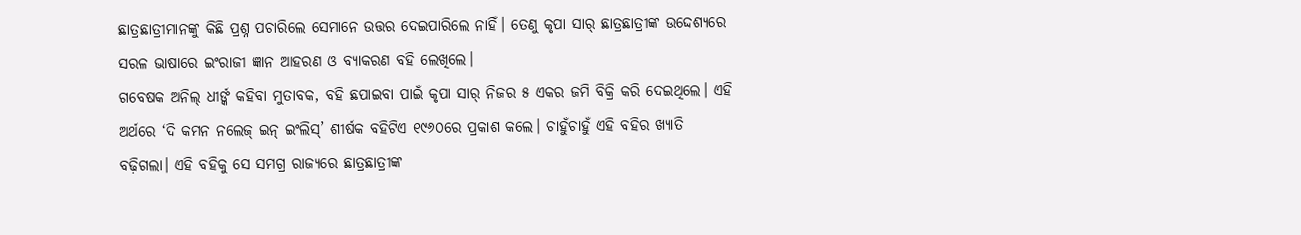ଛାତ୍ରଛାତ୍ରୀମାନଙ୍କୁ କିଛି ପ୍ରଶ୍ନ ପଚାରିଲେ ସେମାନେ ଉତ୍ତର ଦେଇପାରିଲେ ନାହିଁ। ତେଣୁ କୃପା ସାର୍ ଛାତ୍ରଛାତ୍ରୀଙ୍କ ଉଦ୍ଦେଶ୍ୟରେ ସରଳ ଭାଷାରେ ଇଂରାଜୀ ଜ୍ଞାନ ଆହରଣ ଓ ବ୍ୟାକରଣ ବହି ଲେଖିଲେ।
ଗବେଷକ ଅନିଲ୍ ଧୀର୍ଙ୍କ କହିବା ମୁତାବକ, ବହି ଛପାଇବା ପାଇଁ କୃପା ସାର୍ ନିଜର ୫ ଏକର ଜମି ବିକ୍ରି କରି ଦେଇଥିଲେ। ଏହି ଅର୍ଥରେ ‘ଦି କମନ ନଲେଜ୍ ଇନ୍ ଇଂଲିସ୍’ ଶୀର୍ଷକ ବହିଟିଏ ୧୯୬୦ରେ ପ୍ରକାଶ କଲେ। ଚାହୁଁଚାହୁଁ ଏହି ବହିର ଖ୍ୟାତି ବଢ଼ିଗଲା। ଏହି ବହିକୁ ସେ ସମଗ୍ର ରାଜ୍ୟରେ ଛାତ୍ରଛାତ୍ରୀଙ୍କ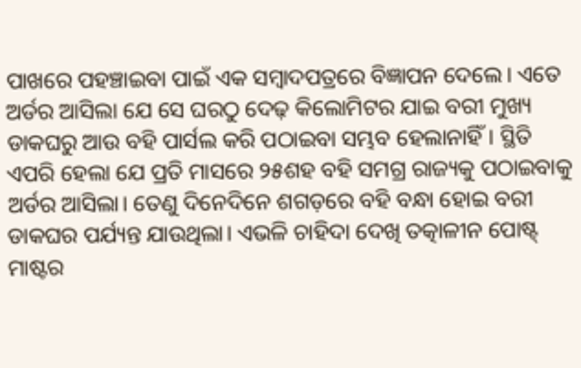ପାଖରେ ପହଞ୍ଚାଇବା ପାଇଁ ଏକ ସମ୍ବାଦପତ୍ରରେ ବିଜ୍ଞାପନ ଦେଲେ। ଏତେ ଅର୍ଡର ଆସିଲା ଯେ ସେ ଘରଠୁ ଦେଢ଼ କିଲୋମିଟର ଯାଇ ବରୀ ମୁଖ୍ୟ ଡାକଘରୁ ଆଉ ବହି ପାର୍ସଲ କରି ପଠାଇବା ସମ୍ଭବ ହେଲାନାହିଁ। ସ୍ଥିତି ଏପରି ହେଲା ଯେ ପ୍ରତି ମାସରେ ୨୫ଶହ ବହି ସମଗ୍ର ରାଜ୍ୟକୁ ପଠାଇବାକୁ ଅର୍ଡର ଆସିଲା। ତେଣୁ ଦିନେଦିନେ ଶଗଡ଼ରେ ବହି ବନ୍ଧା ହୋଇ ବରୀ ଡାକଘର ପର୍ଯ୍ୟନ୍ତ ଯାଉଥିଲା। ଏଭଳି ଚାହିଦା ଦେଖି ତତ୍କାଳୀନ ପୋଷ୍ଟ୍ ମାଷ୍ଟର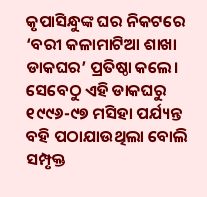କୃପାସିନ୍ଧୁଙ୍କ ଘର ନିକଟରେ ‘ବରୀ କଳାମାଟିଆ ଶାଖା ଡାକଘର’ ପ୍ରତିଷ୍ଠା କଲେ। ସେବେଠୁ ଏହି ଡାକଘରୁ ୧୯୯୬-୯୭ ମସିହା ପର୍ଯ୍ୟନ୍ତ ବହି ପଠାଯାଉଥିଲା ବୋଲି ସମ୍ପୃକ୍ତ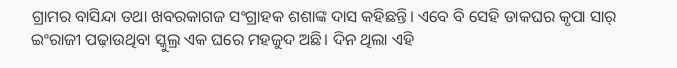ଗ୍ରାମର ବାସିନ୍ଦା ତଥା ଖବରକାଗଜ ସଂଗ୍ରାହକ ଶଶାଙ୍କ ଦାସ କହିଛନ୍ତି। ଏବେ ବି ସେହି ଡାକଘର କୃପା ସାର୍ ଇଂରାଜୀ ପଢ଼ାଉଥିବା ସ୍କୁଲ୍ର ଏକ ଘରେ ମହଜୁଦ ଅଛି। ଦିନ ଥିଲା ଏହି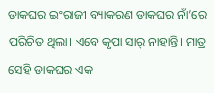ଡାକଘର ଇଂରାଜୀ ବ୍ୟାକରଣ ଡାକଘର ନାଁ’ରେ ପରିଚିତ ଥିଲା। ଏବେ କୃପା ସାର୍ ନାହାନ୍ତି। ମାତ୍ର ସେହି ଡାକଘର ଏକ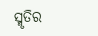ସ୍ମୃତିର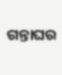ଗନ୍ତାଘର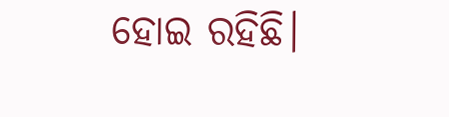ହୋଇ ରହିଛି।